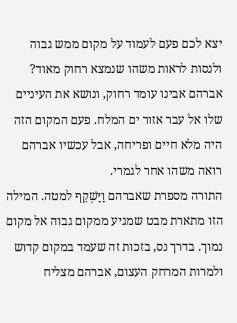יצא לכם פעם לעמוד על מקום ממש גבוה ולנסות לראות משהו שנמצא רחוק מאוד? אברהם אבינו עומד רחוק, ונושא את העיניים שלו אל עבר אזור ים המלח. פעם המקום הזה היה מלא חיים ופריחה, אבל עכשיו אברהם רואה משהו אחר לגמרי.
התורה מספרת שאברהם וַיַּשְׁקֵף למטה. המילה הזו מתארת מבט שמגיע ממקום גבוה אל מקום נמוך. בדרך נס, בזכות זה שעמד במקום קדוש ולמרות המרחק העצום, אברהם מצליח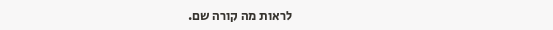לראות מה קורה שם.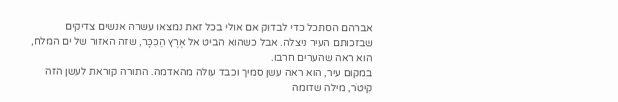אברהם הסתכל כדי לבדוק אם אולי בכל זאת נמצאו עשרה אנשים צדיקים שבזכותם העיר ניצלה. אבל כשהוא הביט אל אֶרֶץ הַכִּכָּר, שזה האזור של ים המלח, הוא ראה שהערים חרבו.
במקום עיר, הוא ראה עשן סמיך וכבד עולה מהאדמה. התורה קוראת לעשן הזה קִיטֹר, מילה שדומה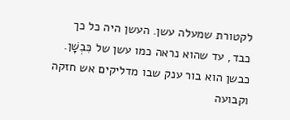לקטורת שמעלה עשן. העשן היה כל כך כבד, עד שהוא נראה כמו עשן של כִּבְשָׁן. כבשן הוא בור ענק שבו מדליקים אש חזקה וקבועה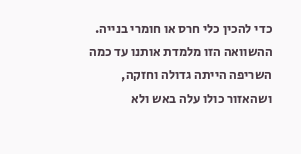כדי להכין כלי חרס או חומרי בנייה. ההשוואה הזו מלמדת אותנו עד כמה השריפה הייתה גדולה וחזקה, ושהאזור כולו עלה באש ולא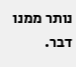נותר ממנו דבר.